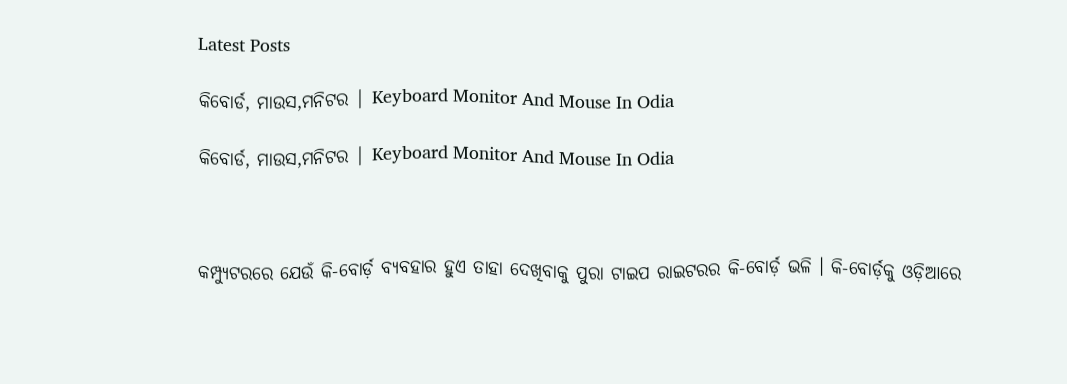Latest Posts

କିବୋର୍ଡ, ମାଉସ,ମନିଟର | Keyboard Monitor And Mouse In Odia

କିବୋର୍ଡ, ମାଉସ,ମନିଟର | Keyboard Monitor And Mouse In Odia



କମ୍ପ୍ୟୁଟରରେ ଯେଉଁ କି-ବୋର୍ଡ଼ ବ୍ୟବହାର ହୁଏ ତାହା ଦେଖିବାକୁ ପୁରା ଟାଇପ ରାଇଟରର କି-ବୋର୍ଡ଼ ଭଳି । କି-ବୋର୍ଡ଼କୁ ଓଡ଼ିଆରେ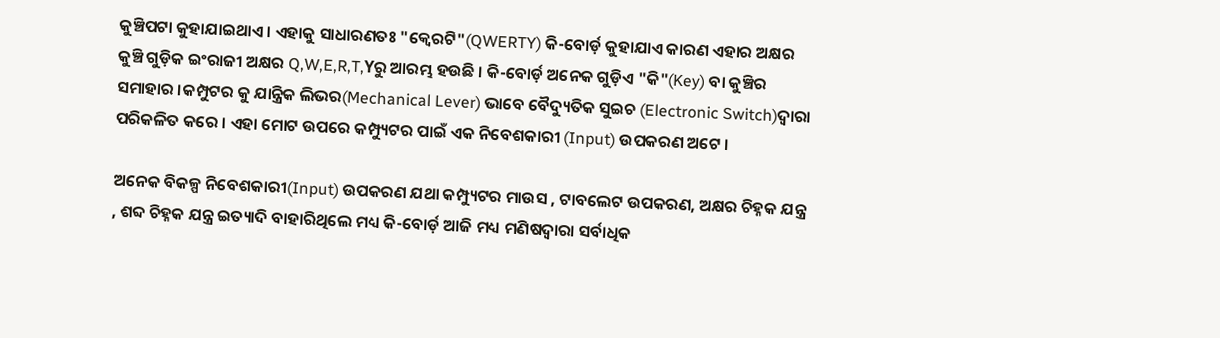କୁଞ୍ଚିପଟା କୁହାଯାଇଥାଏ । ଏହାକୁ ସାଧାରଣତଃ "କ୍ଵେରଟି"(QWERTY) କି-ବୋର୍ଡ଼ କୁହାଯାଏ କାରଣ ଏହାର ଅକ୍ଷର କୁଞ୍ଚି ଗୁଡ଼ିକ ଇଂରାଜୀ ଅକ୍ଷର Q,W,E,R,T,Yରୁ ଆରମ୍ଭ ହଉଛି । କି-ବୋର୍ଡ଼ ଅନେକ ଗୁଡ଼ିଏ "କି"(Key) ବା କୁଞ୍ଚିର ସମାହାର ।କମ୍ପୁଟର କୁ ଯାନ୍ତ୍ରିକ ଲିଭର(Mechanical Lever) ଭାବେ ବୈଦ୍ୟୁତିକ ସୁଇଚ (Electronic Switch)ଦ୍ଵାରା ପରିକଳିତ କରେ । ଏହା ମୋଟ ଉପରେ କମ୍ପ୍ୟୁଟର ପାଇଁ ଏକ ନିବେଶକାରୀ (Input) ଉପକରଣ ଅଟେ ।

ଅନେକ ବିକଳ୍ପ ନିବେଶକାରୀ(Input) ଉପକରଣ ଯଥା କମ୍ପ୍ୟୁଟର ମାଉସ , ଟାବଲେଟ ଉପକରଣ, ଅକ୍ଷର ଚିହ୍ନକ ଯନ୍ତ୍ର , ଶବ୍ଦ ଚିହ୍ନକ ଯନ୍ତ୍ର ଇତ୍ୟାଦି ବାହାରିଥିଲେ ମଧ୍ୟ କି-ବୋର୍ଡ଼ ଆଜି ମଧ୍ୟ ମଣିଷଦ୍ଵାରା ସର୍ବାଧିକ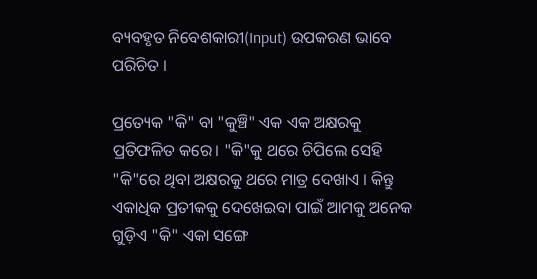ବ୍ୟବହୃତ ନିବେଶକାରୀ(Input) ଉପକରଣ ଭାବେ ପରିଚିତ ।

ପ୍ରତ୍ୟେକ "କି" ବା "କୁଞ୍ଚି" ଏକ ଏକ ଅକ୍ଷରକୁ ପ୍ରତିଫଳିତ କରେ। "କି"କୁ ଥରେ ଚିପିଲେ ସେହି "କି"ରେ ଥିବା ଅକ୍ଷରକୁ ଥରେ ମାତ୍ର ଦେଖାଏ । କିନ୍ତୁ ଏକାଧିକ ପ୍ରତୀକକୁ ଦେଖେଇବା ପାଇଁ ଆମକୁ ଅନେକ ଗୁଡ଼ିଏ "କି" ଏକା ସଙ୍ଗେ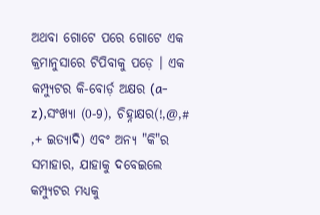ଅଥବା ଗୋଟେ ପରେ ଗୋଟେ ଏକ କ୍ରମାନୁସାରେ ଟିପିବାକୁ ପଡ଼େ । ଏକ କମ୍ପ୍ୟୁଟର କି-ବୋର୍ଡ଼ ଅକ୍ଷର (a-z),ସଂଖ୍ୟା (0-9), ଚିହ୍ନାକ୍ଷର(!,@,# ,+ ଇତ୍ୟାଦି) ଏବଂ ଅନ୍ୟ "କି"ର ସମାହାର, ଯାହାକୁ ଦବେଇଲେ କମ୍ପ୍ୟୁଟର ମଧ୍ୟକୁ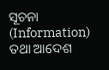ସୂଚନା (Information) ତଥା ଆଦେଶ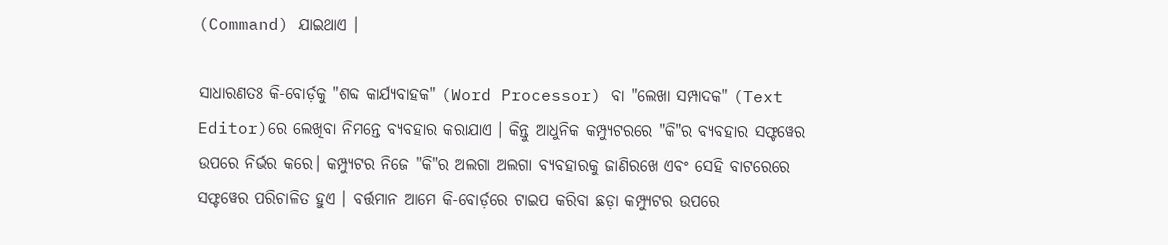(Command) ଯାଇଥାଏ ।

ସାଧାରଣତଃ କି-ବୋର୍ଡ଼କୁ "ଶବ୍ଦ କାର୍ଯ୍ୟବାହକ" (Word Processor) ବା "ଲେଖା ସମ୍ପାଦକ" (Text Editor)ରେ ଲେଖିବା ନିମନ୍ତେ ବ୍ୟବହାର କରାଯାଏ । କିନ୍ତୁ ଆଧୁନିକ କମ୍ପ୍ୟୁଟରରେ "କି"ର ବ୍ୟବହାର ସଫ୍ଟୱେର ଉପରେ ନିର୍ଭର କରେ। କମ୍ପ୍ୟୁଟର ନିଜେ "କି"ର ଅଲଗା ଅଲଗା ବ୍ୟବହାରକୁ ଜାଣିରଖେ ଏବଂ ସେହି ବାଟରେରେ ସଫ୍ଟୱେର ପରିଚାଳିତ ହୁଏ । ବର୍ତ୍ତମାନ ଆମେ କି-ବୋର୍ଡ଼ରେ ଟାଇପ କରିବା ଛଡ଼ା କମ୍ପ୍ୟୁଟର ଉପରେ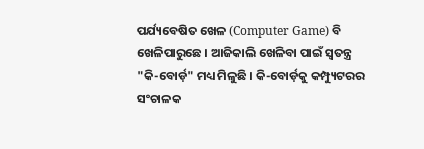ପର୍ଯ୍ୟବେଷିତ ଖେଳ (Computer Game) ବି ଖେଳିପାରୁଛେ । ଆଜିକାଲି ଖେଳିବା ପାଇଁ ସ୍ଵତନ୍ତ୍ର "କି-ବୋର୍ଡ଼" ମଧ୍ୟ ମିଳୁଛି । କି-ବୋର୍ଡ଼କୁ କମ୍ପ୍ୟୁଟରର ସଂଚାଳକ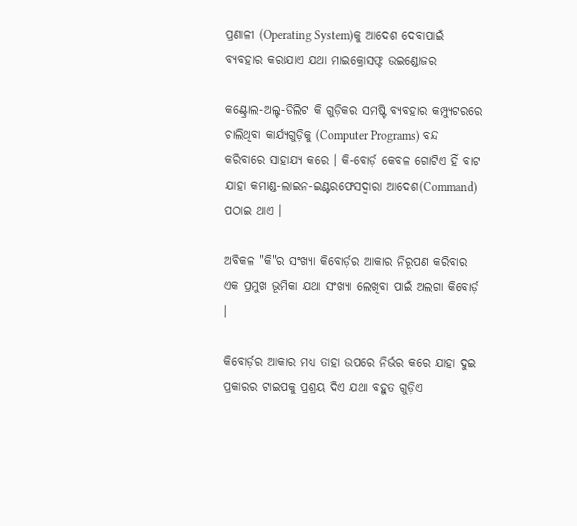ପ୍ରଣାଳୀ (Operating System)କୁ ଆଦେଶ ଦେବାପାଇଁ ବ୍ୟବହାର କରାଯାଏ ଯଥା ମାଇକ୍ରୋସଫ୍ଟ ଉଇଣ୍ଡୋଜର

କଣ୍ଟ୍ରୋଲ-ଅଲ୍ଟ-ଡିଲିଟ କି ଗୁଡ଼ିକର ସମଷ୍ଟି ବ୍ୟବହାର କମ୍ପ୍ୟୁଟରରେ ଚାଲିଥିବା କାର୍ଯ୍ୟଗୁଡ଼ିକୁ (Computer Programs) ବନ୍ଦ କରିବାରେ ସାହାଯ୍ୟ କରେ । କି-ବୋର୍ଡ଼ କେବଳ ଗୋଟିଏ ହିଁ ବାଟ ଯାହା କମାଣ୍ଡ-ଲାଇନ-ଇଣ୍ଟରଫେସଦ୍ଵାରା ଆଦେଶ(Command) ପଠାଇ ଥାଏ ।

ଅବିକଳ "କି"ର ସଂଖ୍ୟା କିବୋର୍ଡ଼ର ଆକାର ନିରୂପଣ କରିବାର ଏକ ପ୍ରମୁଖ ଭୂମିକା ଯଥା ସଂଖ୍ୟା ଲେଖିବା ପାଇଁ ଅଲଗା କିବୋର୍ଡ଼ ।

କିବୋର୍ଡ଼ର ଆକାର ମଧ୍ୟ ତାହା ଉପରେ ନିର୍ଭର କରେ ଯାହା ଦୁଇ ପ୍ରକାରର ଟାଇପକୁ ପ୍ରଶ୍ରୟ ଦିଏ ଯଥା ବହୁତ ଗୁଡ଼ିଏ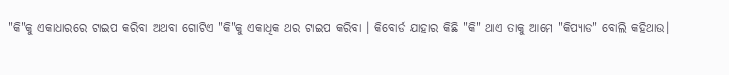"କି"କୁ ଏକାଧାରରେ ଟାଇପ କରିବା ଅଥବା ଗୋଟିଏ "କି"କୁ ଏକାଧିକ ଥର ଟାଇପ କରିବା । କିବୋର୍ଡ ଯାହାର କିଛି "କି" ଥାଏ ତାକୁ ଆମେ "କିପ୍ୟାଡ" ବୋଲି କହିଥାଉ।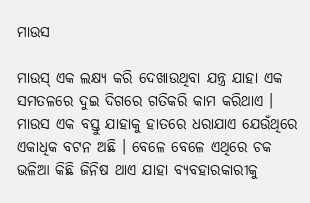ମାଉସ

ମାଉସ୍ ଏକ ଲକ୍ଷ୍ୟ କରି ଦେଖାଉଥିବା ଯନ୍ତ୍ର ଯାହା ଏକ ସମତଳରେ ଦୁଇ ଦିଗରେ ଗତିକରି କାମ କରିଥାଏ । ମାଉସ ଏକ ବସ୍ତୁ ଯାହାକୁ ହାତରେ ଧରାଯାଏ ଯେଉଁଥିରେ ଏକାଧିକ ବଟନ ଅଛି । ବେଳେ ବେଳେ ଏଥିରେ ଚକ ଭଳିଆ କିଛି ଜିନିଷ ଥାଏ ଯାହା ବ୍ୟବହାରକାରୀକୁ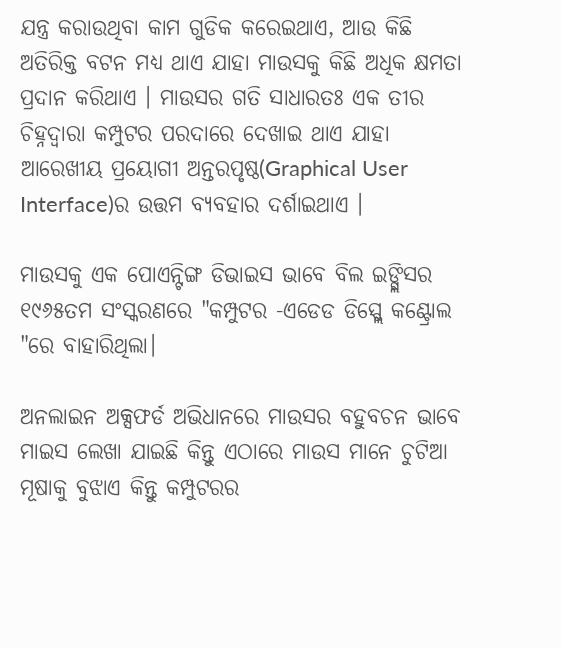ଯନ୍ତ୍ର କରାଉଥିବା କାମ ଗୁଡିକ କରେଇଥାଏ, ଆଉ କିଛି ଅତିରିକ୍ତ ବଟନ ମଧ୍ୟ ଥାଏ ଯାହା ମାଉସକୁ କିଛି ଅଧିକ କ୍ଷମତା ପ୍ରଦାନ କରିଥାଏ । ମାଉସର ଗତି ସାଧାରତଃ ଏକ ତୀର ଚିହ୍ନଦ୍ଵାରା କମ୍ପୁଟର ପରଦାରେ ଦେଖାଇ ଥାଏ ଯାହା ଆରେଖୀୟ ପ୍ରୟୋଗୀ ଅନ୍ତରପୃଷ୍ଠ(Graphical User Interface)ର ଉତ୍ତମ ବ୍ୟବହାର ଦର୍ଶାଇଥାଏ ।

ମାଉସକୁ ଏକ ପୋଏନ୍ଟିଙ୍ଗ ଡିଭାଇସ ଭାବେ ବିଲ ଇଙ୍ଗ୍ଲିସର ୧୯୬୫ତମ ସଂସ୍କରଣରେ "କମ୍ପୁଟର -ଏଡେଡ ଡିସ୍ପ୍ଲେ କଣ୍ଟ୍ରୋଲ "ରେ ବାହାରିଥିଲା।

ଅନଲାଇନ ଅକ୍ସଫର୍ଡ ଅଭିଧାନରେ ମାଉସର ବହୁବଚନ ଭାବେ ମାଇସ ଲେଖା ଯାଇଛି କିନ୍ତୁ ଏଠାରେ ମାଉସ ମାନେ ଚୁଟିଆ ମୂଷାକୁ ବୁଝାଏ କିନ୍ତୁ କମ୍ପୁଟରର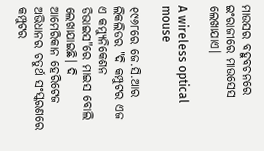ମାଉସର ବହୁବଚନରେ ଇଂରାଜୀରେ ମାଉସେସ ଲେଖାଯାଏ।

A wireless optical mouse

୧୯୬୮ରେ ଜେ.ସି.ଆର ଲିକଲିଡର "ଦି କମ୍ପୁଟର ଏଜ ଏ କମ୍ୟୁନିକେଶନ ଡିଭାଇସ"ରେ ମାଇସ ବୋଲି ଲେଖାଯାଇଛି। ଦି ଆମେରିକାନ ହେରିଟେଜ ଅଭିଧାନର ଚତୁର୍ଥ ସଂସ୍କରଣରେ କମ୍ପୁଟର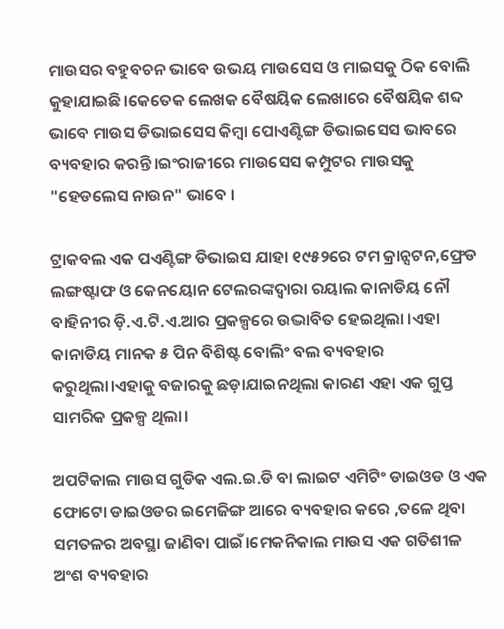ମାଉସର ବହୁବଚନ ଭାବେ ଉଭୟ ମାଉସେସ ଓ ମାଇସକୁ ଠିକ ବୋଲି କୁହାଯାଇଛି।କେତେକ ଲେଖକ ବୈଷୟିକ ଲେଖାରେ ବୈଷୟିକ ଶବ୍ଦ ଭାବେ ମାଉସ ଡିଭାଇସେସ କିମ୍ବା ପୋଏଣ୍ଟିଙ୍ଗ ଡିଭାଇସେସ ଭାବରେ ବ୍ୟବହାର କରନ୍ତି।ଇଂରାଜୀରେ ମାଉସେସ କମ୍ପୁଟର ମାଉସକୁ "ହେଡଲେସ ନାଉନ" ଭାବେ ।

ଟ୍ରାକବଲ ଏକ ପଏଣ୍ଟିଙ୍ଗ ଡିଭାଇସ ଯାହା ୧୯୫୨ରେ ଟମ କ୍ରାନ୍ସଟନ,ଫ୍ରେଡ ଲଙ୍ଗଷ୍ଟାଫ ଓ କେନୟୋନ ଟେଲରଙ୍କଦ୍ଵାରା ରୟାଲ କାନାଡିୟ ନୌ ବାହିନୀର ଡ଼ି.ଏ.ଟି.ଏ.ଆର ପ୍ରକଳ୍ପରେ ଉଦ୍ଭାବିତ ହେଇଥିଲା ।ଏହା କାନାଡିୟ ମାନକ ୫ ପିନ ବିଶିଷ୍ଟ ବୋଲିଂ ବଲ ବ୍ୟବହାର କରୁଥିଲା।ଏହାକୁ ବଜାରକୁ ଛଡ଼ାଯାଇନଥିଲା କାରଣ ଏହା ଏକ ଗୁପ୍ତ ସାମରିକ ପ୍ରକଳ୍ପ ଥିଲା।

ଅପଟିକାଲ ମାଉସ ଗୁଡିକ ଏଲ.ଇ.ଡି ବା ଲାଇଟ ଏମିଟିଂ ଡାଇଓଡ ଓ ଏକ ଫୋଟୋ ଡାଇଓଡର ଇମେଜିଙ୍ଗ ଆରେ ବ୍ୟବହାର କରେ ,ତଳେ ଥିବା ସମତଳର ଅବସ୍ଥା ଜାଣିବା ପାଇଁ।ମେକନିକାଲ ମାଉସ ଏକ ଗତିଶୀଳ ଅଂଶ ବ୍ୟବହାର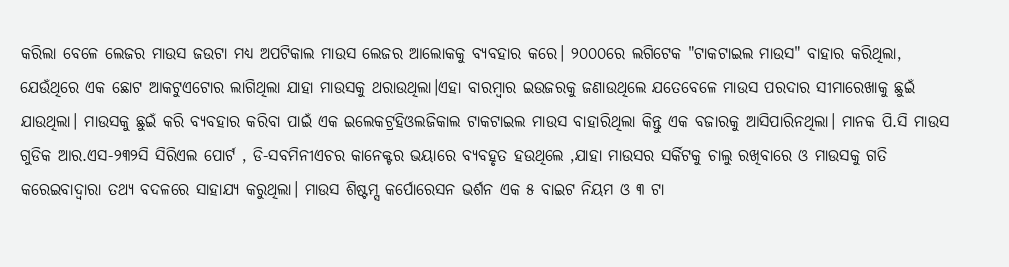କରିଲା ବେଳେ ଲେଜର ମାଉସ ଜଉଟା ମଧ୍ୟ ଅପଟିକାଲ ମାଉସ ଲେଜର ଆଲୋକକୁ ବ୍ୟବହାର କରେ। ୨୦୦୦ରେ ଲଗିଟେକ "ଟାକଟାଇଲ ମାଉସ" ବାହାର କରିଥିଲା, ଯେଉଁଥିରେ ଏକ ଛୋଟ ଆକଟୁଏଟୋର ଲାଗିଥିଲା ଯାହା ମାଉସକୁ ଥରାଉଥିଲା।ଏହା ବାରମ୍ବାର ଇଉଜରକୁ ଜଣାଉଥିଲେ ଯତେବେଳେ ମାଉସ ପରଦାର ସୀମାରେଖାକୁ ଛୁଇଁ ଯାଉଥିଲା। ମାଉସକୁ ଛୁଇଁ କରି ବ୍ୟବହାର କରିବା ପାଇଁ ଏକ ଇଲେକଟ୍ରହିଓଲଜିକାଲ ଟାକଟାଇଲ ମାଉସ ବାହାରିଥିଲା କିନ୍ତୁ ଏକ ବଜାରକୁ ଆସିପାରିନଥିଲା। ମାନକ ପି.ସି ମାଉସ ଗୁଡିକ ଆର.ଏସ-୨୩୨ସି ସିରିଏଲ ପୋର୍ଟ , ଡି-ସବମିନୀଏଚର କାନେକ୍ଟର ଭୟାରେ ବ୍ୟବହୃତ ହଉଥିଲେ ,ଯାହା ମାଉସର ସର୍କିଟକୁ ଚାଲୁ ରଖିବାରେ ଓ ମାଉସକୁ ଗତି କରେଇବାଦ୍ଵାରା ତଥ୍ୟ ବଦଳରେ ସାହାଯ୍ୟ କରୁଥିଲା। ମାଉସ ଶିଷ୍ଟମ୍ସ କର୍ପୋରେସନ ଭର୍ଶନ ଏକ ୫ ବାଇଟ ନିୟମ ଓ ୩ ଟା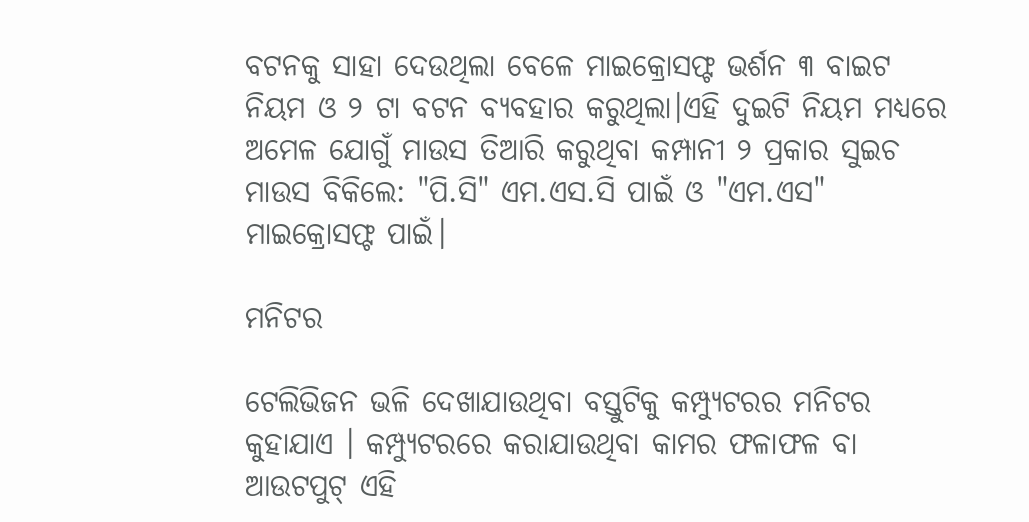ବଟନକୁ ସାହା ଦେଉଥିଲା ବେଳେ ମାଇକ୍ରୋସଫ୍ଟ ଭର୍ଶନ ୩ ବାଇଟ ନିୟମ ଓ ୨ ଟା ବଟନ ବ୍ୟବହାର କରୁଥିଲା।ଏହି ଦୁଇଟି ନିୟମ ମଧ୍ୟରେ ଅମେଳ ଯୋଗୁଁ ମାଉସ ତିଆରି କରୁଥିବା କମ୍ପାନୀ ୨ ପ୍ରକାର ସୁଇଚ ମାଉସ ବିକିଲେ: "ପି.ସି" ଏମ.ଏସ.ସି ପାଇଁ ଓ "ଏମ.ଏସ" ମାଇକ୍ରୋସଫ୍ଟ ପାଇଁ।

ମନିଟର

ଟେଲିଭିଜନ ଭଳି ଦେଖାଯାଉଥିବା ବସ୍ତୁଟିକୁ କମ୍ପ୍ୟୁଟରର ମନିଟର କୁହାଯାଏ । କମ୍ପ୍ୟୁଟରରେ କରାଯାଉଥିବା କାମର ଫଳାଫଳ ବା ଆଉଟପୁଟ୍ ଏହି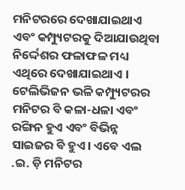ମନିଟରରେ ଦେଖାଯାଇଥାଏ ଏବଂ କମ୍ପ୍ୟୁଟରକୁ ଦିଆଯାଉଥିବା ନିର୍ଦ୍ଦେଶର ଫଳାଫଳ ମଧ୍ୟ ଏଥିରେ ଦେଖାଯାଇଥାଏ । ଟେଲିଭିଜନ ଭଳି କମ୍ପ୍ୟୁଟରର ମନିଟର ବି କଳା-ଧଳା ଏବଂ ରଙ୍ଗିନ ହୁଏ ଏବଂ ବିଭିନ୍ନ ସାଇଜର ବି ହୁଏ। ଏବେ ଏଲ .ଇ. ଡ଼ି ମନିଟର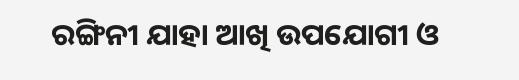ରଙ୍ଗିନୀ ଯାହା ଆଖି ଉପଯୋଗୀ ଓ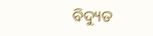ବିଦ୍ୟୁତ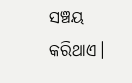ସଞ୍ଚୟ କରିଥାଏ।